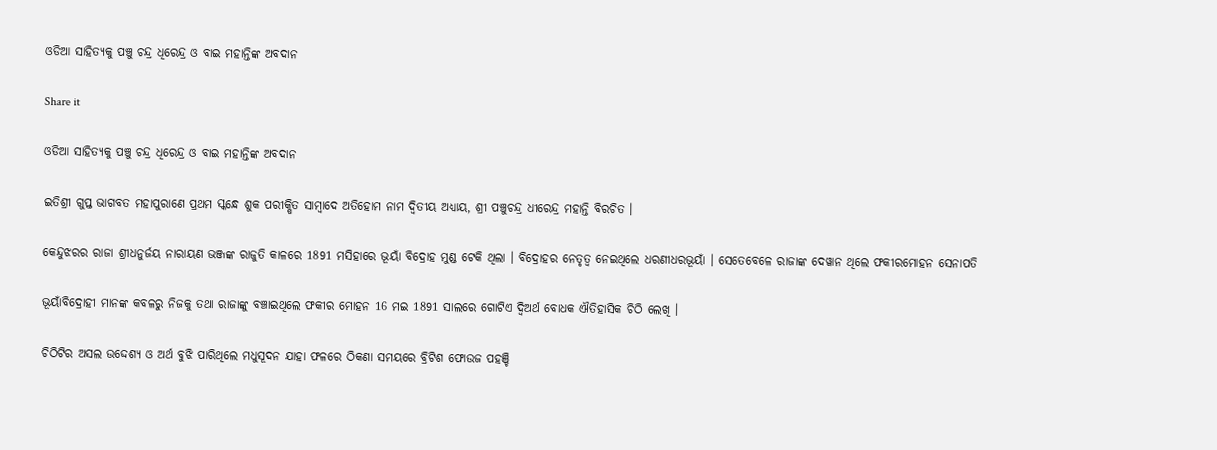ଓଡିଆ ସାହିତ୍ୟକୁ ପଞ୍ଚୁ ଚନ୍ଦ୍ର ଧିରେନ୍ଦ୍ର ଓ ବାଇ ମହାନ୍ତିଙ୍କ ଅବଦାନ

Share it

ଓଡିଆ ସାହିତ୍ୟକୁ ପଞ୍ଚୁ ଚନ୍ଦ୍ର ଧିରେନ୍ଦ୍ର ଓ ବାଇ ମହାନ୍ତିଙ୍କ ଅବଦାନ

ଇତିଶ୍ରୀ ଗୁପ୍ତ ଭାଗବତ ମହାପୁରାଣେ ପ୍ରଥମ ସ୍କନ୍ଧେ ଶୁକ ପରୀକ୍ଷିତ ସାମ୍ବାଦେ ଅତିହୋମ ନାମ ଦ୍ୱିତୀୟ ଅଧ୍ୟାୟ, ଶ୍ରୀ ପଞ୍ଚୁଚନ୍ଦ୍ର ଧୀରେନ୍ଦ୍ର ମହାନ୍ତି ବିରଚିତ ।

କେନ୍ଦୁଝରର ରାଜା ଶ୍ରୀଧନୁର୍ଜୟ ନାରାୟଣ ଭଞ୍ଜଙ୍କ ରାଜୁତି କାଳରେ 1891 ମସିହାରେ ଭୂୟାଁ ବିଦ୍ରୋହ ମୁଣ୍ଡ ଟେକି ଥିଲା । ବିଦ୍ରୋହର ନେତୃତ୍ୱ ନେଇଥିଲେ ଧରଣୀଧରଭୂୟାଁ । ସେତେବେଳେ ରାଜାଙ୍କ ଦେୱାନ ଥିଲେ ଫକୀରମୋହନ ସେନାପତି

ଭୂୟାଁବିଦ୍ରୋହୀ ମାନଙ୍କ କବଳରୁ ନିଜକୁ ତଥା ରାଜାଙ୍କୁ ବଞ୍ଚାଇଥିଲେ ଫକୀର ମୋହନ 16 ମଇ 1891 ସାଲରେ ଗୋଟିଏ ଦ୍ବିଅର୍ଥ ବୋଧକ ଐତିହାସିକ ଚିଠି ଲେଖି ।

ଚିଠିଟିର ଅସଲ ଉଦ୍ଦେଶ୍ୟ ଓ ଅର୍ଥ ବୁଝି ପାରିଥିଲେ ମଧୁସୂଦନ ଯାହା ଫଳରେ ଠିକଣା ସମୟରେ ବ୍ରିଟିଶ ଫୋଉଜ ପହଞ୍ଚି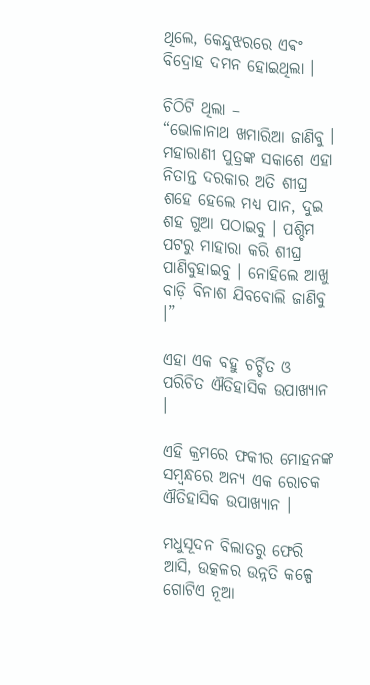ଥିଲେ, କେନ୍ଦୁଝରରେ ଏଵଂ ବିଦ୍ରୋହ ଦମନ ହୋଇଥିଲା ।

ଚିଠିଟି ଥିଲା –
“ଭୋଳାନାଥ ଖମାରିଆ ଜାଣିବୁ । ମହାରାଣୀ ପୁତ୍ରଙ୍କ ସକାଶେ ଏହା ନିତାନ୍ତ ଦରକାର ଅତି ଶୀଘ୍ର ଶହେ ହେଲେ ମଧ୍ୟ ପାନ, ଦୁଇ ଶହ ଗୁଆ ପଠାଇବୁ । ପଶ୍ଚିମ ପଟରୁ ମାହାରା କରି ଶୀଘ୍ର ପାଣିବୁହାଇବୁ । ନୋହିଲେ ଆଖୁ ବାଡ଼ି ବିନାଶ ଯିବବୋଲି ଜାଣିବୁ ।”

ଏହା ଏକ ବହୁ ଚର୍ଚ୍ଚିତ ଓ ପରିଚିତ ଐତିହାସିକ ଉପାଖ୍ୟାନ ।

ଏହି କ୍ରମରେ ଫକୀର ମୋହନଙ୍କ ସମ୍ବନ୍ଧରେ ଅନ୍ୟ ଏକ ରୋଚକ ଐତିହାସିକ ଉପାଖ୍ୟାନ ।

ମଧୁସୂଦନ ବିଲାତରୁ ଫେରି ଆସି, ଉତ୍କଳର ଉନ୍ନତି କଳ୍ପେ ଗୋଟିଏ ନୂଆ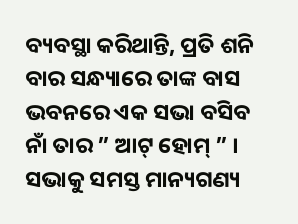ବ୍ୟବସ୍ଥା କରିଥାନ୍ତି, ପ୍ରତି ଶନି ବାର ସନ୍ଧ୍ୟାରେ ତାଙ୍କ ବାସ ଭବନରେ ଏକ ସଭା ବସିବ ନାଁ ତାର ” ଆଟ୍ ହୋମ୍ ” । ସଭାକୁ ସମସ୍ତ ମାନ୍ୟଗଣ୍ୟ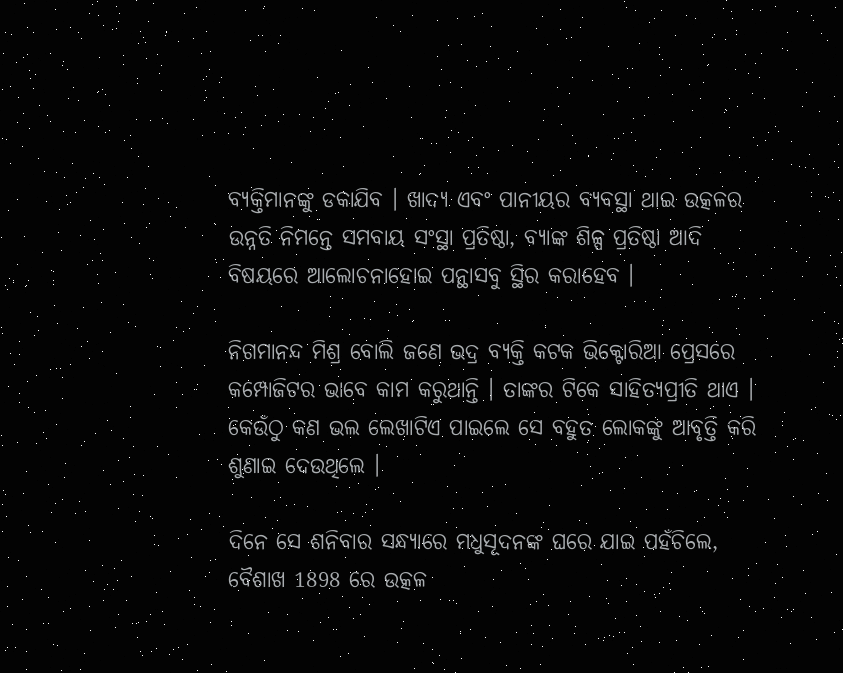ବ୍ୟକ୍ତିମାନଙ୍କୁ ଡକାଯିବ । ଖାଦ୍ୟ ଏବଂ ପାନୀୟର ବ୍ୟବସ୍ଥା ଥାଇ ଉତ୍କଳର ଉନ୍ନତି ନିମନ୍ତେ ସମବାୟ ସଂସ୍ଥା ପ୍ରତିଷ୍ଠା, ବ୍ୟାଙ୍କ ଶିଳ୍ପ ପ୍ରତିଷ୍ଠା ଆଦି ବିଷୟରେ ଆଲୋଚନାହୋଇ ପନ୍ଥାସବୁ ସ୍ଥିର କରାହେବ ।

ନିଗମାନନ୍ଦ ମିଶ୍ର ବୋଲି ଜଣେ ଭଦ୍ର ବ୍ୟକ୍ତି କଟକ ଭିକ୍ଟୋରିଆ ପ୍ରେସରେ କମ୍ପୋଜିଟର ଭାବେ କାମ କରୁଥାନ୍ତି । ତାଙ୍କର ଟିକେ ସାହିତ୍ୟପ୍ରୀତି ଥାଏ । କେଉଁଠୁ କଣ ଭଲ ଲେଖାଟିଏ ପାଇଲେ ସେ ବହୁତ ଲୋକଙ୍କୁ ଆବୃତ୍ତି କରି ଶୁଣାଇ ଦେଉଥିଲେ ।

ଦିନେ ସେ ଶନିବାର ସନ୍ଧ୍ୟାରେ ମଧୁସୂଦନଙ୍କ ଘରେ ଯାଇ ପହଁଚିଲେ, ବୈଶାଖ 1898 ରେ ଉତ୍କଳ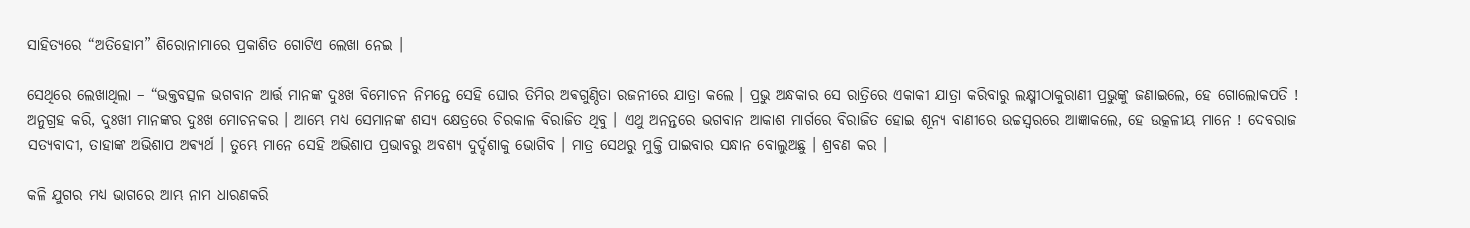ସାହିତ୍ୟରେ “ଅତିହୋମ” ଶିରୋନାମାରେ ପ୍ରକାଶିତ ଗୋଟିଏ ଲେଖା ନେଇ ।

ସେଥିରେ ଲେଖାଥିଲା – “ଭକ୍ତବତ୍ସଳ ଭଗବାନ ଆର୍ତ୍ତ ମାନଙ୍କ ଦୁଃଖ ବିମୋଚନ ନିମନ୍ତେ ସେହି ଘୋର ତିମିର ଅଵଗୁଣ୍ଠିତା ରଜନୀରେ ଯାତ୍ରା କଲେ । ପ୍ରଭୁ ଅନ୍ଧକାର ସେ ରାତ୍ରିରେ ଏକାକୀ ଯାତ୍ରା କରିବାରୁ ଲକ୍ଷ୍ମୀଠାକୁରାଣୀ ପ୍ରଭୁଙ୍କୁ ଜଣାଇଲେ, ହେ ଗୋଲୋକପତି ! ଅନୁଗ୍ରହ କରି, ଦୁଃଖୀ ମାନଙ୍କର ଦୁଃଖ ମୋଚନକର । ଆମ୍ଭେ ମଧ୍ୟ ସେମାନଙ୍କ ଶସ୍ୟ କ୍ଷେତ୍ରରେ ଚିରକାଳ ବିରାଜିତ ଥିବୁ । ଏଥୁ ଅନନ୍ତରେ ଭଗବାନ ଆକାଶ ମାର୍ଗରେ ବିରାଜିତ ହୋଇ ଶୂନ୍ୟ ବାଣୀରେ ଉଚ୍ଚସ୍ୱରରେ ଆଜ୍ଞାକଲେ, ହେ ଉତ୍କଳୀୟ ମାନେ ! ଦେବରାଜ ସତ୍ୟବାଦୀ, ତାହାଙ୍କ ଅଭିଶାପ ଅଵ୍ୟର୍ଥ । ତୁମ୍ଭେ ମାନେ ସେହି ଅଭିଶାପ ପ୍ରଭାବରୁ ଅବଶ୍ୟ ଦୁର୍ଦ୍ଦଶାକୁ ଭୋଗିବ । ମାତ୍ର ସେଥରୁ ମୁକ୍ତି ପାଇବାର ସନ୍ଧାନ ବୋଲୁଅଛୁ । ଶ୍ରବଣ କର ।

କଳି ଯୁଗର ମଧ୍ୟ ଭାଗରେ ଆମ୍ଭ ନାମ ଧାରଣକରି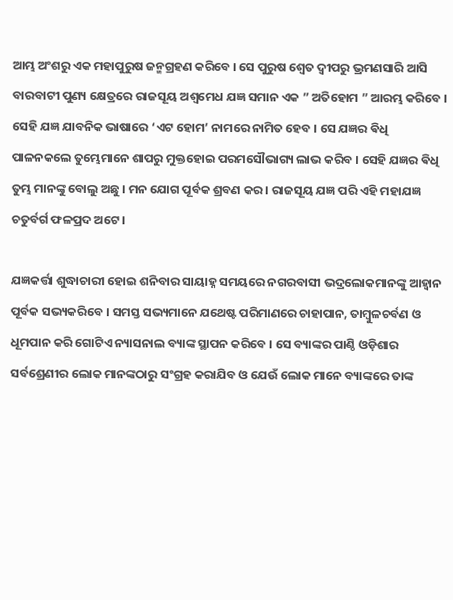ଆମ୍ଭ ଅଂଶରୁ ଏକ ମହାପୁରୁଷ ଜନ୍ମଗ୍ରହଣ କରିବେ । ସେ ପୁରୁଷ ଶ୍ୱେତ ଦ୍ବୀପରୁ ଭ୍ରମଣସାରି ଆସି ବାରବାଟୀ ପୁଣ୍ୟ କ୍ଷେତ୍ରରେ ରାଜସୂୟ ଅଶ୍ଵମେଧ ଯଜ୍ଞ ସମାନ ଏକ ” ଅତିହୋମ ” ଆରମ୍ଭ କରିବେ । ସେହି ଯଜ୍ଞ ଯାବନିକ ଭାଷାରେ ‘ଏଟ ହୋମ’ ନାମରେ ନାମିତ ହେବ । ସେ ଯଜ୍ଞର ଵିଧି ପାଳନକଲେ ତୁମ୍ଭେମାନେ ଶାପରୁ ମୁକ୍ତହୋଇ ପରମସୌଭାଗ୍ୟ ଲାଭ କରିବ । ସେହି ଯଜ୍ଞର ଵିଧି ତୁମ୍ଭ ମାନଙ୍କୁ ବୋଲୁ ଅଛୁ । ମନ ଯୋଗ ପୂର୍ବକ ଶ୍ରବଣ କର । ରାଜସୂୟ ଯଜ୍ଞ ପରି ଏହି ମହାଯଜ୍ଞ ଚତୁର୍ବର୍ଗ ଫଳପ୍ରଦ ଅଟେ ।

ଯଜ୍ଞକର୍ତ୍ତା ଶୁଦ୍ଧାଚାରୀ ହୋଇ ଶନିବାର ସାୟାହ୍ନ ସମୟରେ ନଗରବାସୀ ଭଦ୍ରଲୋକମାନଙ୍କୁ ଆହ୍ୱାନ ପୂର୍ବକ ସଭ୍ୟକରିବେ । ସମସ୍ତ ସଭ୍ୟମାନେ ଯଥେଷ୍ଟ ପରିମାଣରେ ଚାହାପାନ, ତାମ୍ବୁଳଚର୍ବଣ ଓ ଧୂମପାନ କରି ଗୋଟିଏ ନ୍ୟାସନାଲ ବ୍ୟାଙ୍କ ସ୍ଥାପନ କରିବେ । ସେ ବ୍ୟାଙ୍କର ପାଣ୍ଠି ଓଡ଼ିଶାର ସର୍ବଶ୍ରେଣୀର ଲୋକ ମାନଙ୍କଠାରୁ ସଂଗ୍ରହ କରାଯିବ ଓ ଯେଉଁ ଲୋକ ମାନେ ବ୍ୟାଙ୍କରେ ତାଙ୍କ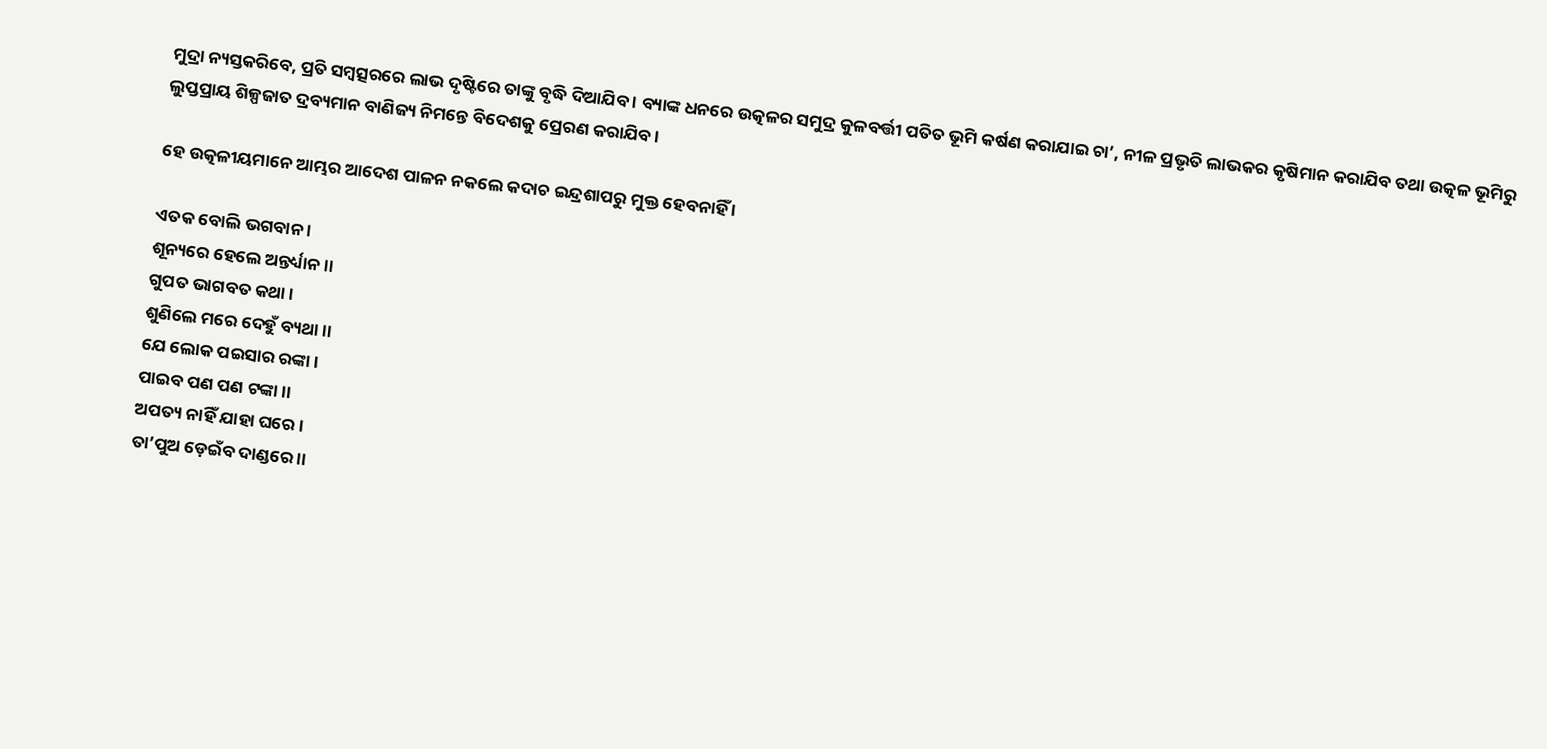ମୁଦ୍ରା ନ୍ୟସ୍ତକରିବେ, ପ୍ରତି ସମ୍ବତ୍ସରରେ ଲାଭ ଦୃଷ୍ଟିରେ ତାଙ୍କୁ ବୃଦ୍ଧି ଦିଆଯିବ । ବ୍ୟାଙ୍କ ଧନରେ ଉତ୍କଳର ସମୁଦ୍ର କୁଳବର୍ତ୍ତୀ ପତିତ ଭୂମି କର୍ଷଣ କରାଯାଇ ଚା’, ନୀଳ ପ୍ରଭୃତି ଲାଭକର କୃଷିମାନ କରାଯିବ ତଥା ଉତ୍କଳ ଭୂମିରୁ ଲୁପ୍ତପ୍ରାୟ ଶିଳ୍ପଜାତ ଦ୍ରବ୍ୟମାନ ବାଣିଜ୍ୟ ନିମନ୍ତେ ବିଦେଶକୁ ପ୍ରେରଣ କରାଯିବ ।

ହେ ଉତ୍କଳୀୟମାନେ ଆମ୍ଭର ଆଦେଶ ପାଳନ ନକଲେ କଦାଚ ଇନ୍ଦ୍ରଶାପରୁ ମୁକ୍ତ ହେବନାହିଁ ।

ଏତକ ବୋଲି ଭଗବାନ ।
ଶୂନ୍ୟରେ ହେଲେ ଅନ୍ତର୍ଧ୍ୟାନ ।।
ଗୁପତ ଭାଗବତ କଥା ।
ଶୁଣିଲେ ମରେ ଦେହୁଁ ବ୍ୟଥା ।।
ଯେ ଲୋକ ପଇସାର ରଙ୍କା ।
ପାଇବ ପଣ ପଣ ଟଙ୍କା ।।
ଅପତ୍ୟ ନାହିଁ ଯାହା ଘରେ ।
ତା’ପୁଅ ଡ଼େଇଁବ ଦାଣ୍ଡରେ ।।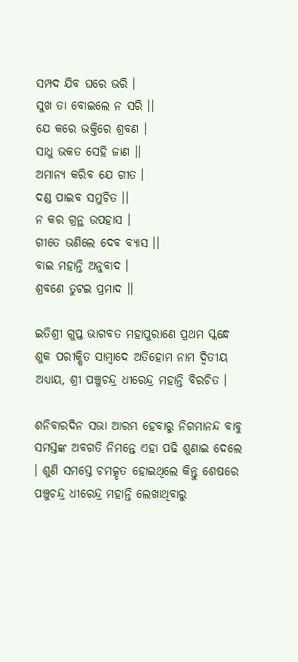ସମ୍ପଦ ଯିବ ଘରେ ଭରି ।
ସୁଖ ତା ବୋଇଲେ ନ ସରି ।।
ଯେ କରେ ଭକ୍ତିରେ ଶ୍ରବଣ ।
ସାଧୁ ଭକତ ସେହି ଜାଣ ।।
ଅମାନ୍ୟ କରିବ ଯେ ଗୀତ ।
ଦଣ୍ଡ ପାଇବ ସମୁଚିତ ।।
ନ କର ଗ୍ରନ୍ଥ ଉପହାସ ।
ଗୀତେ ଭଣିଲେ ଦେବ ବ୍ୟାସ ।।
ବାଇ ମହାନ୍ତି ଅନୁବାଦ ।
ଶ୍ରବଣେ ତୁଟଇ ପ୍ରମାଦ ।।

ଇତିଶ୍ରୀ ଗୁପ୍ତ ଭାଗବତ ମହାପୁରାଣେ ପ୍ରଥମ ସ୍କନ୍ଧେ ଶୁକ ପରୀକ୍ଷିତ ସାମ୍ବାଦେ ଅତିହୋମ ନାମ ଦ୍ୱିତୀୟ ଅଧ୍ୟାୟ, ଶ୍ରୀ ପଞ୍ଚୁଚନ୍ଦ୍ର ଧୀରେନ୍ଦ୍ର ମହାନ୍ତି ବିରଚିତ ।

ଶନିବାରଦିନ ସଭା ଆରମ୍ଭ ହେବାରୁ ନିଗମାନନ୍ଦ ବାବୁ ସମସ୍ତଙ୍କ ଅବଗତି ନିମନ୍ତେ ଏହା ପଢି ଶୁଣାଇ ଦେଲେ । ଶୁଣି ସମସ୍ତେ ଚମତ୍କୃତ ହୋଇଥିଲେ କିନ୍ତୁ ଶେଷରେ ପଞ୍ଚୁଚନ୍ଦ୍ର ଧୀରେନ୍ଦ୍ର ମହାନ୍ତି ଲେଖାଥିବାରୁ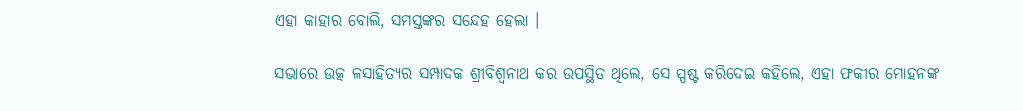ଏହା କାହାର ବୋଲି, ସମସ୍ତଙ୍କର ସନ୍ଦେହ ହେଲା ।

ସଭାରେ ଉତ୍କ ଳସାହିତ୍ୟର ସମ୍ପାଦକ ଶ୍ରୀବିଶ୍ୱନାଥ କର ଉପସ୍ଥିତ ଥିଲେ, ସେ ସ୍ପଷ୍ଟ କରିଦେଇ କହିଲେ, ଏହା ଫକୀର ମୋହନଙ୍କ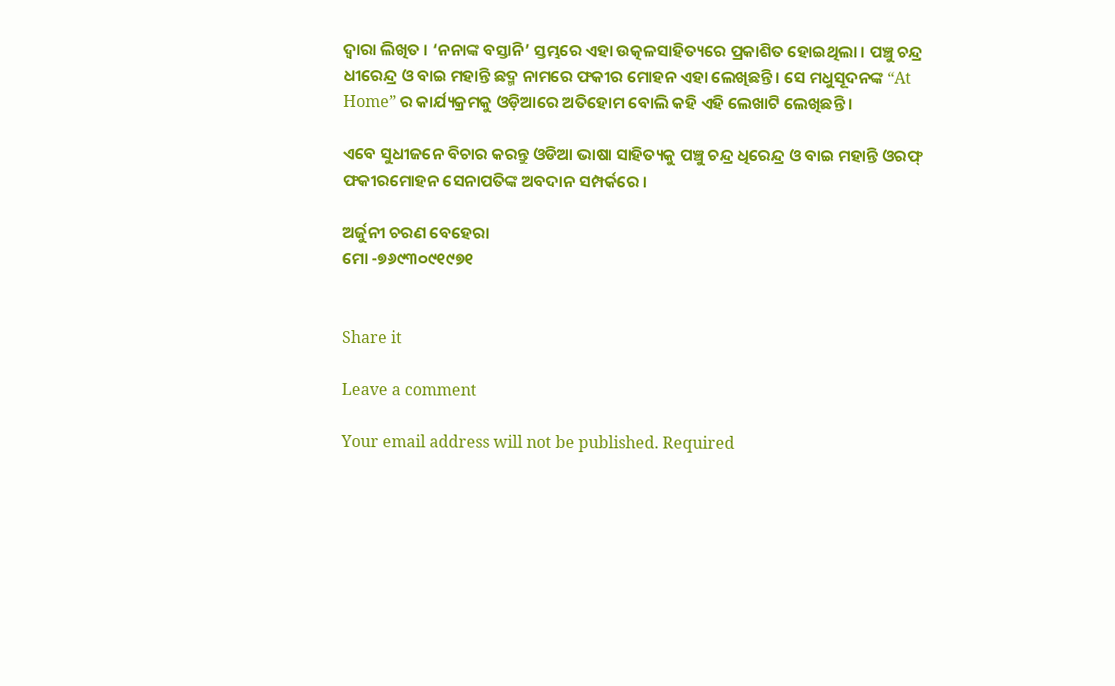ଦ୍ୱାରା ଲିଖିତ । ‘ନନାଙ୍କ ବସ୍ତାନି’ ସ୍ତମ୍ଭରେ ଏହା ଉତ୍କଳସାହିତ୍ୟରେ ପ୍ରକାଶିତ ହୋଇଥିଲା । ପଞ୍ଚୁ ଚନ୍ଦ୍ର ଧୀରେନ୍ଦ୍ର ଓ ବାଇ ମହାନ୍ତି ଛଦ୍ମ ନାମରେ ଫକୀର ମୋହନ ଏହା ଲେଖିଛନ୍ତି । ସେ ମଧୁସୂଦନଙ୍କ “At Home” ର କାର୍ଯ୍ୟକ୍ରମକୁ ଓଡ଼ିଆରେ ଅତିହୋମ ବୋଲି କହି ଏହି ଲେଖାଟି ଲେଖିଛନ୍ତି ।

ଏବେ ସୁଧୀଜନେ ବିଚାର କରନ୍ତୁ ଓଡିଆ ଭାଷା ସାହିତ୍ୟକୁ ପଞ୍ଚୁ ଚନ୍ଦ୍ର ଧିରେନ୍ଦ୍ର ଓ ବାଇ ମହାନ୍ତି ଓରଫ୍ ଫକୀରମୋହନ ସେନାପତିଙ୍କ ଅବଦାନ ସମ୍ପର୍କରେ ।

ଅର୍ଜୁନୀ ଚରଣ ବେହେରା
ମୋ -୭୬୯୩୦୯୧୯୭୧


Share it

Leave a comment

Your email address will not be published. Required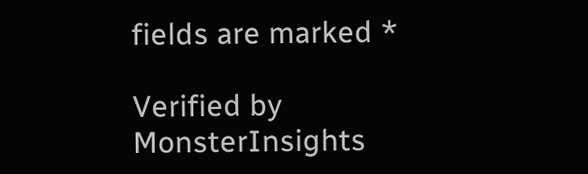fields are marked *

Verified by MonsterInsights